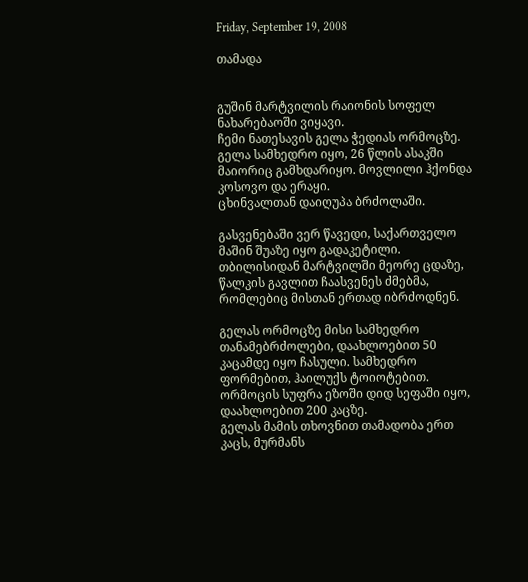Friday, September 19, 2008

თამადა


გუშინ მარტვილის რაიონის სოფელ ნახარებაოში ვიყავი.
ჩემი ნათესავის გელა ჭედიას ორმოცზე.
გელა სამხედრო იყო, 26 წლის ასაკში მაიორიც გამხდარიყო. მოვლილი ჰქონდა კოსოვო და ერაყი.
ცხინვალთან დაიღუპა ბრძოლაში.

გასვენებაში ვერ წავედი, საქართველო მაშინ შუაზე იყო გადაკეტილი.
თბილისიდან მარტვილში მეორე ცდაზე, წალკის გავლით ჩაასვენეს ძმებმა, რომლებიც მისთან ერთად იბრძოდნენ.

გელას ორმოცზე მისი სამხედრო თანამებრძოლები, დაახლოებით 50 კაცამდე იყო ჩასული. სამხედრო ფორმებით, ჰაილუქს ტოიოტებით.
ორმოცის სუფრა ეზოში დიდ სეფაში იყო, დაახლოებით 200 კაცზე.
გელას მამის თხოვნით თამადობა ერთ კაცს, მურმანს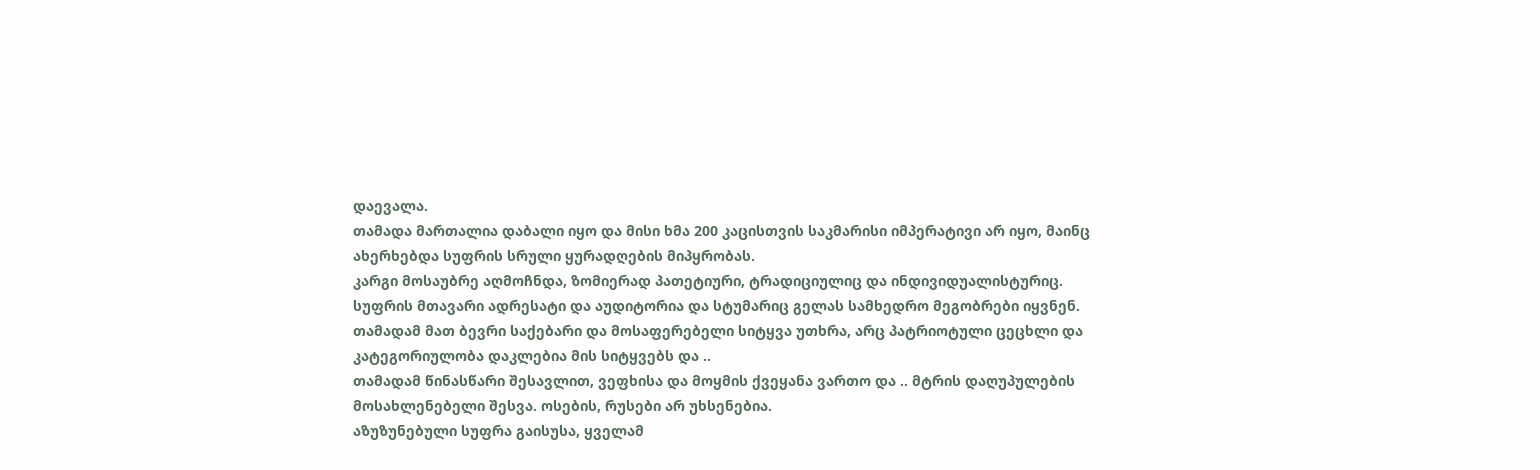დაევალა.
თამადა მართალია დაბალი იყო და მისი ხმა 200 კაცისთვის საკმარისი იმპერატივი არ იყო, მაინც ახერხებდა სუფრის სრული ყურადღების მიპყრობას.
კარგი მოსაუბრე აღმოჩნდა, ზომიერად პათეტიური, ტრადიციულიც და ინდივიდუალისტურიც.
სუფრის მთავარი ადრესატი და აუდიტორია და სტუმარიც გელას სამხედრო მეგობრები იყვნენ.
თამადამ მათ ბევრი საქებარი და მოსაფერებელი სიტყვა უთხრა, არც პატრიოტული ცეცხლი და კატეგორიულობა დაკლებია მის სიტყვებს და ..
თამადამ წინასწარი შესავლით, ვეფხისა და მოყმის ქვეყანა ვართო და .. მტრის დაღუპულების მოსახლენებელი შესვა. ოსების, რუსები არ უხსენებია.
აზუზუნებული სუფრა გაისუსა, ყველამ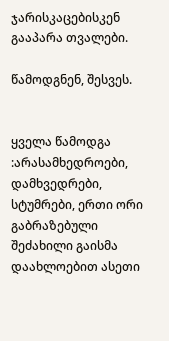ჯარისკაცებისკენ გააპარა თვალები.

წამოდგნენ, შესვეს.


ყველა წამოდგა :არასამხედროები, დამხვედრები, სტუმრები, ერთი ორი გაბრაზებული შეძახილი გაისმა დაახლოებით ასეთი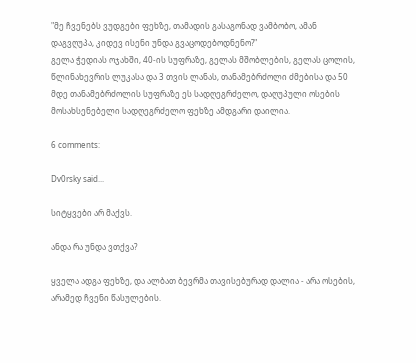"მე ჩვენებს ვუდგები ფეხზე, თამადის გასაგონად ვამბობო, ამან დაგვღუპა, კიდევ ისენი უნდა გვაცოდებოდნენო?"
გელა ჭედიას ოჯახში, 40-ის სუფრაზე, გელას მშობლების, გელას ცოლის, წლინახევრის ლუკასა და 3 თვის ლანას, თანამებრძოლი ძმებისა და 50 მდე თანამებრძოლის სუფრაზე ეს სადღეგრძელო, დაღუპული ოსების მოსახსენებელი სადღეგრძელო ფეხზე ამდგარი დაილია.

6 comments:

Dv0rsky said...

სიტყვები არ მაქვს.

ანდა რა უნდა ვთქვა?

ყველა ადგა ფეხზე, და ალბათ ბევრმა თავისებურად დალია - არა ოსების, არამედ ჩვენი წასულების.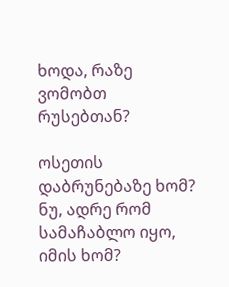ხოდა, რაზე ვომობთ რუსებთან?

ოსეთის დაბრუნებაზე ხომ? ნუ, ადრე რომ სამაჩაბლო იყო, იმის ხომ?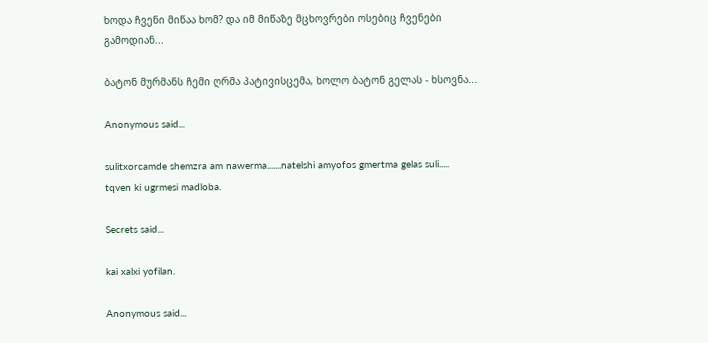ხოდა ჩვენი მიწაა ხომ? და იმ მიწაზე მცხოვრები ოსებიც ჩვენები გამოდიან...

ბატონ მურმანს ჩემი ღრმა პატივისცემა, ხოლო ბატონ გელას - ხსოვნა...

Anonymous said...

sulitxorcamde shemzra am nawerma.......natelshi amyofos gmertma gelas suli.....
tqven ki ugrmesi madloba.

Secrets said...

kai xalxi yofilan.

Anonymous said...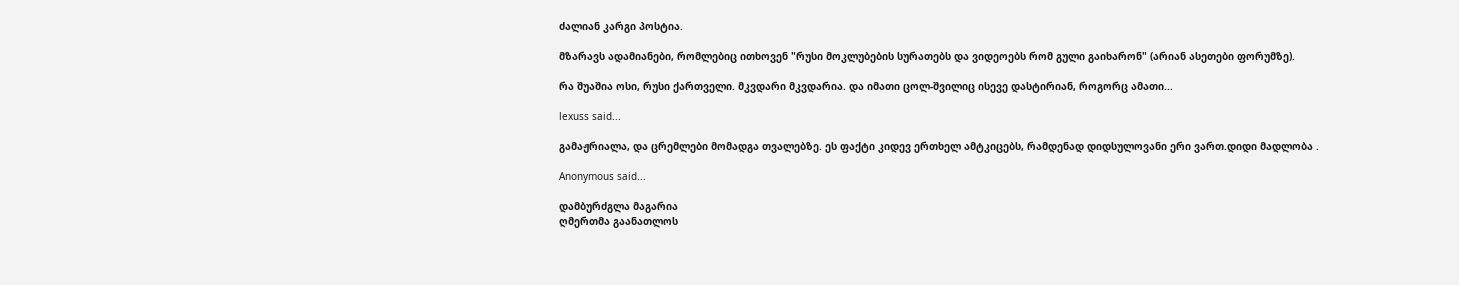ძალიან კარგი პოსტია.

მზარავს ადამიანები, რომლებიც ითხოვენ "რუსი მოკლუბების სურათებს და ვიდეოებს რომ გული გაიხარონ" (არიან ასეთები ფორუმზე).

რა შუაშია ოსი, რუსი ქართველი. მკვდარი მკვდარია. და იმათი ცოლ-შვილიც ისევე დასტირიან, როგორც ამათი...

lexuss said...

გამაჟრიალა, და ცრემლები მომადგა თვალებზე. ეს ფაქტი კიდევ ერთხელ ამტკიცებს, რამდენად დიდსულოვანი ერი ვართ.დიდი მადლობა .

Anonymous said...

დამბურძგლა მაგარია
ღმერთმა გაანათლოს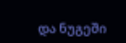და ნუგეში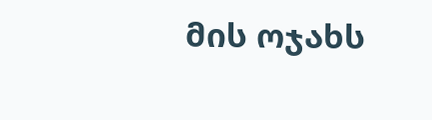მის ოჯახს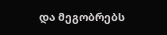და მეგობრებს